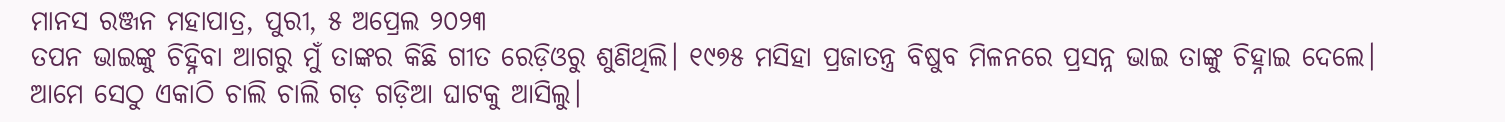ମାନସ ରଞ୍ଜନ ମହାପାତ୍ର, ପୁରୀ, ୫ ଅପ୍ରେଲ ୨୦୨୩
ତପନ ଭାଇଙ୍କୁ ଚିହ୍ନିବା ଆଗରୁ ମୁଁ ତାଙ୍କର କିଛି ଗୀତ ରେଡ଼ିଓରୁ ଶୁଣିଥିଲି। ୧୯୭୫ ମସିହା ପ୍ରଜାତନ୍ତ୍ର ବିଷୁବ ମିଳନରେ ପ୍ରସନ୍ନ ଭାଇ ତାଙ୍କୁ ଚିହ୍ନାଇ ଦେଲେ। ଆମେ ସେଠୁ ଏକାଠି ଚାଲି ଚାଲି ଗଡ଼ ଗଡ଼ିଆ ଘାଟକୁ ଆସିଲୁ।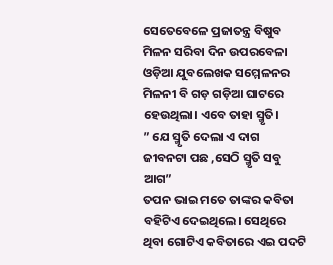ସେତେବେଳେ ପ୍ରଜାତନ୍ତ୍ର ବିଷୁବ ମିଳନ ସରିବା ଦିନ ଉପରବେଳା ଓଡ଼ିଆ ଯୁବଲେଖକ ସମ୍ମେଳନର ମିଳନୀ ବି ଗଡ଼ ଗଡ଼ିଆ ଘାଟରେ ହେଉଥିଲା। ଏବେ ତାହା ସ୍ମୃତି।
” ଯେ ସ୍ମୃତି ଦେଲା ଏ ଦାଗ
ଜୀବନଟା ପଛ ,ସେଠି ସ୍ମୃତି ସବୁ ଆଗ”
ତପନ ଭାଇ ମତେ ତାଙ୍କର କବିତା ବହିଟିଏ ଦେଇଥିଲେ। ସେଥିରେ ଥିବା ଗୋଟିଏ କବିତାରେ ଏଇ ପଦଟି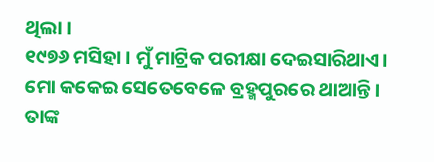ଥିଲା ।
୧୯୭୬ ମସିହା । ମୁଁ ମାଟ୍ରିକ ପରୀକ୍ଷା ଦେଇସାରିଥାଏ। ମୋ କକେଇ ସେତେବେଳେ ବ୍ରହ୍ମପୁରରେ ଥାଆନ୍ତି। ତାଙ୍କ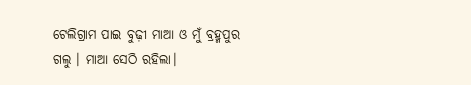ଟେଲିଗ୍ରାମ ପାଇ ବୁଢ଼ୀ ମାଆ ଓ ମୁଁ ବ୍ରହ୍ମପୁର ଗଲୁ । ମାଆ ସେଠି ରହିଲା।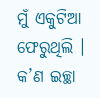ମୁଁ ଏକୁଟିଆ ଫେରୁଥିଲି । କ’ଣ ଇଚ୍ଛା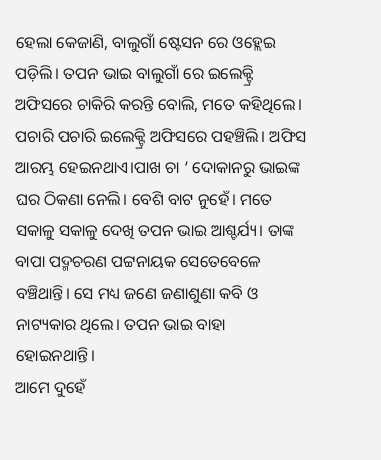ହେଲା କେଜାଣି, ବାଲୁଗାଁ ଷ୍ଟେସନ ରେ ଓହ୍ଲେଇ ପଡ଼ିଲି। ତପନ ଭାଇ ବାଲୁଗାଁ ରେ ଇଲେକ୍ଟ୍ରି ଅଫିସରେ ଚାକିରି କରନ୍ତି ବୋଲି, ମତେ କହିଥିଲେ। ପଚାରି ପଚାରି ଇଲେକ୍ଟ୍ରି ଅଫିସରେ ପହଞ୍ଚିଲି। ଅଫିସ ଆରମ୍ଭ ହେଇନଥାଏ।ପାଖ ଚା ‘ ଦୋକାନରୁ ଭାଇଙ୍କ ଘର ଠିକଣା ନେଲି। ବେଶି ବାଟ ନୁହେଁ। ମତେ ସକାଳୁ ସକାଳୁ ଦେଖି ତପନ ଭାଇ ଆଶ୍ଚର୍ଯ୍ୟ। ତାଙ୍କ ବାପା ପଦ୍ମଚରଣ ପଟ୍ଟନାୟକ ସେତେବେଳେ ବଞ୍ଚିଥାନ୍ତି। ସେ ମଧ୍ୟ ଜଣେ ଜଣାଶୁଣା କବି ଓ ନାଟ୍ୟକାର ଥିଲେ। ତପନ ଭାଇ ବାହା ହୋଇନଥାନ୍ତି।
ଆମେ ଦୁହେଁ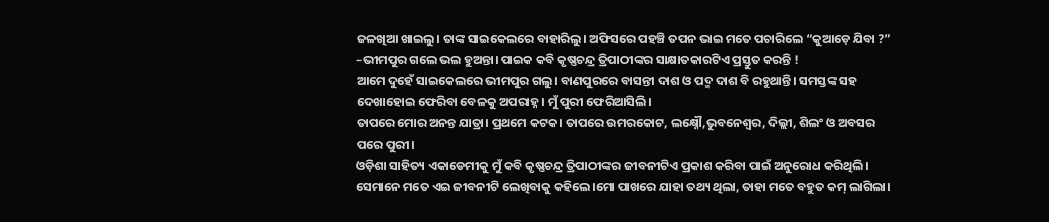ଜଳଖିଆ ଖାଇଲୁ। ତାଙ୍କ ସାଇକେଲରେ ବାହାରିଲୁ। ଅଫିସରେ ପହଞ୍ଚି ତପନ ଭାଇ ମତେ ପଚାରିଲେ “କୁଆଡ଼େ ଯିବା ?”
–ଭୀମପୁର ଗଲେ ଭଲ ହୁଅନ୍ତା। ପାଇକ କବି କୃଷ୍ଣଚନ୍ଦ୍ର ତ୍ରିପାଠୀଙ୍କର ସାକ୍ଷାତକାରଟିଏ ପ୍ରସ୍ତୁତ କରନ୍ତି !
ଆମେ ଦୁହେଁ ସାଇକେଲରେ ଭୀମପୁର ଗଲୁ। ବାଣପୁରରେ ବାସନ୍ତୀ ଦାଶ ଓ ପଦ୍ମ ଦାଶ ବି ରହୁଥାନ୍ତି। ସମସ୍ତଙ୍କ ସହ ଦେଖାହୋଇ ଫେରିବା ବେଳକୁ ଅପରାହ୍ନ। ମୁଁ ପୁରୀ ଫେରିଆସିଲି।
ତାପରେ ମୋର ଅନନ୍ତ ଯାତ୍ରା। ପ୍ରଥମେ କଟକ। ତାପରେ ଉମରକୋଟ, ଲକ୍ଷ୍ନୌ,ଭୁବନେଶ୍ୱର, ଦିଲ୍ଲୀ, ଶିଲଂ ଓ ଅବସର ପରେ ପୁରୀ।
ଓଡ଼ିଶା ସାହିତ୍ୟ ଏକାଡେମୀକୁ ମୁଁ କବି କୃଷ୍ଣଚନ୍ଦ୍ର ତ୍ରିପାଠୀଙ୍କର ଜୀବନୀଟିଏ ପ୍ରକାଶ କରିବା ପାଇଁ ଅନୁରୋଧ କରିଥିଲି । ସେମାନେ ମତେ ଏଇ ଜୀବନୀଟି ଲେଖିବାକୁ କହିଲେ।ମୋ ପାଖରେ ଯାହା ତଥ୍ୟ ଥିଲା, ତାହା ମତେ ବହୁତ କମ୍ ଲାଗିଲା।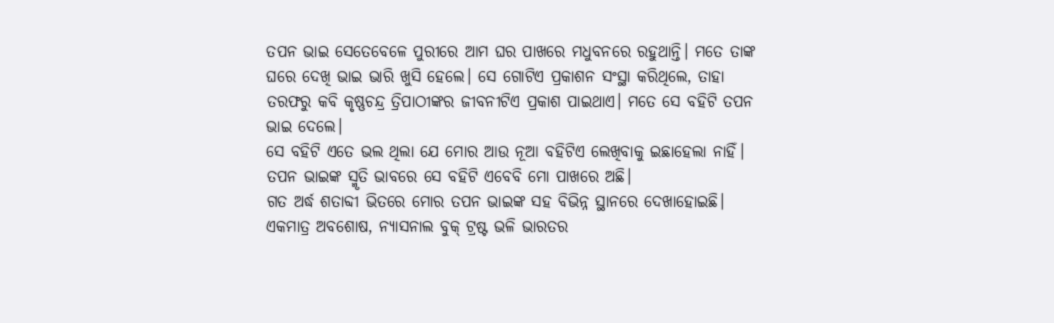ତପନ ଭାଇ ସେତେବେଳେ ପୁରୀରେ ଆମ ଘର ପାଖରେ ମଧୁବନରେ ରହୁଥାନ୍ତି। ମତେ ତାଙ୍କ ଘରେ ଦେଖି ଭାଇ ଭାରି ଖୁସି ହେଲେ। ସେ ଗୋଟିଏ ପ୍ରକାଶନ ସଂସ୍ଥା କରିଥିଲେ, ତାହା ତରଫରୁ କବି କୃଷ୍ଣଚନ୍ଦ୍ର ତ୍ରିପାଠୀଙ୍କର ଜୀବନୀଟିଏ ପ୍ରକାଶ ପାଇଥାଏ। ମତେ ସେ ବହିଟି ତପନ ଭାଇ ଦେଲେ।
ସେ ବହିଟି ଏତେ ଭଲ ଥିଲା ଯେ ମୋର ଆଉ ନୂଆ ବହିଟିଏ ଲେଖିବାକୁ ଇଛାହେଲା ନାହିଁ। ତପନ ଭାଇଙ୍କ ସ୍ମୃତି ଭାବରେ ସେ ବହିଟି ଏବେବି ମୋ ପାଖରେ ଅଛି।
ଗତ ଅର୍ଦ୍ଧ ଶତାବ୍ଦୀ ଭିତରେ ମୋର ତପନ ଭାଇଙ୍କ ସହ ବିଭିନ୍ନ ସ୍ଥାନରେ ଦେଖାହୋଇଛି। ଏକମାତ୍ର ଅବଶୋଷ, ନ୍ୟାସନାଲ ବୁକ୍ ଟ୍ରଷ୍ଟ ଭଳି ଭାରତର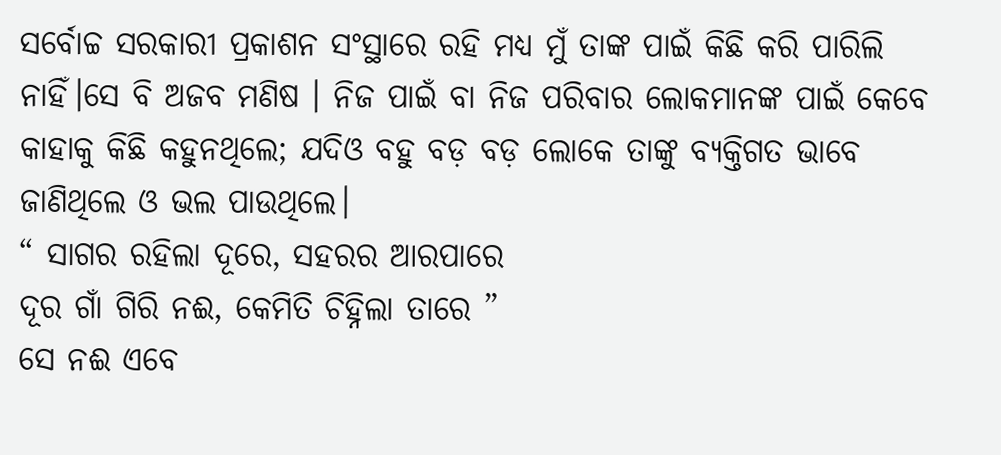ସର୍ବୋଚ୍ଚ ସରକାରୀ ପ୍ରକାଶନ ସଂସ୍ଥାରେ ରହି ମଧ୍ୟ ମୁଁ ତାଙ୍କ ପାଇଁ କିଛି କରି ପାରିଲି ନାହିଁ।ସେ ବି ଅଜବ ମଣିଷ । ନିଜ ପାଇଁ ବା ନିଜ ପରିବାର ଲୋକମାନଙ୍କ ପାଇଁ କେବେ କାହାକୁ କିଛି କହୁନଥିଲେ; ଯଦିଓ ବହୁ ବଡ଼ ବଡ଼ ଲୋକେ ତାଙ୍କୁ ବ୍ୟକ୍ତିଗତ ଭାବେ ଜାଣିଥିଲେ ଓ ଭଲ ପାଉଥିଲେ।
“ ସାଗର ରହିଲା ଦୂରେ, ସହରର ଆରପାରେ
ଦୂର ଗାଁ ଗିରି ନଈ, କେମିତି ଚିହ୍ନିଲା ତାରେ ”
ସେ ନଈ ଏବେ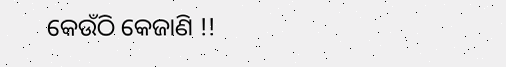କେଉଁଠି କେଜାଣି !!